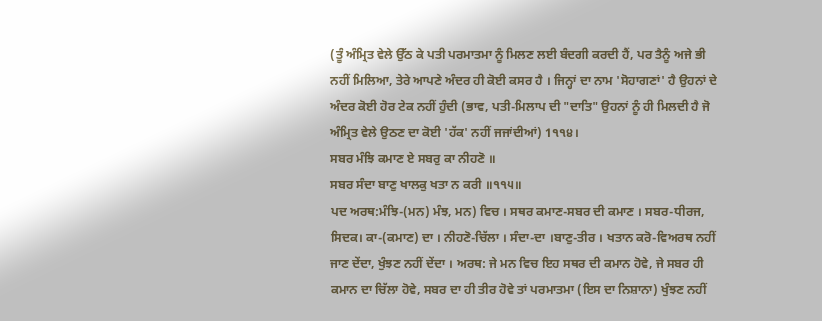(ਤੂੰ ਅੰਮ੍ਰਿਤ ਵੇਲੇ ਉੱਠ ਕੇ ਪਤੀ ਪਰਮਾਤਮਾ ਨੂੰ ਮਿਲਣ ਲਈ ਬੰਦਗੀ ਕਰਦੀ ਹੈਂ, ਪਰ ਤੈਨੂੰ ਅਜੇ ਭੀ ਨਹੀਂ ਮਿਲਿਆ, ਤੇਰੇ ਆਪਣੇ ਅੰਦਰ ਹੀ ਕੋਈ ਕਸਰ ਹੈ । ਜਿਨ੍ਹਾਂ ਦਾ ਨਾਮ 'ਸੋਹਾਗਣਾਂ' ਹੈ ਉਹਨਾਂ ਦੇ ਅੰਦਰ ਕੋਈ ਹੋਰ ਟੇਕ ਨਹੀਂ ਹੁੰਦੀ (ਭਾਵ, ਪਤੀ-ਮਿਲਾਪ ਦੀ "ਦਾਤਿ" ਉਹਨਾਂ ਨੂੰ ਹੀ ਮਿਲਦੀ ਹੈ ਜੋ ਅੰਮ੍ਰਿਤ ਵੇਲੇ ਉਠਣ ਦਾ ਕੋਈ 'ਹੱਕ' ਨਹੀਂ ਜਜਾਂਦੀਆਂ) 1੧੧੪।
ਸਬਰ ਮੰਝਿ ਕਮਾਣ ਏ ਸਬਰੁ ਕਾ ਨੀਹਣੋ ॥
ਸਬਰ ਸੰਦਾ ਬਾਣੁ ਖਾਲਕੁ ਖਤਾ ਨ ਕਰੀ ॥੧੧੫॥
ਪਦ ਅਰਥ:ਮੰਝਿ-(ਮਨ) ਮੰਝ, ਮਨ) ਵਿਚ । ਸਥਰ ਕਮਾਣ-ਸਬਰ ਦੀ ਕਮਾਣ । ਸਬਰ-ਧੀਰਜ, ਸਿਦਕ। ਕਾ-(ਕਮਾਣ) ਦਾ । ਨੀਹਣੋ-ਚਿੱਲਾ । ਸੰਦਾ-ਦਾ ।ਬਾਣੁ-ਤੀਰ । ਖਤਾਨ ਕਰੋ-ਵਿਅਰਥ ਨਹੀਂ ਜਾਣ ਦੇਂਦਾ, ਖੁੰਝਣ ਨਹੀਂ ਦੇਂਦਾ । ਅਰਥ: ਜੇ ਮਨ ਵਿਚ ਇਹ ਸਥਰ ਦੀ ਕਮਾਨ ਹੋਵੇ, ਜੇ ਸਬਰ ਹੀ ਕਮਾਨ ਦਾ ਚਿੱਲਾ ਹੋਵੇ, ਸਬਰ ਦਾ ਹੀ ਤੀਰ ਹੋਵੇ ਤਾਂ ਪਰਮਾਤਮਾ (ਇਸ ਦਾ ਨਿਸ਼ਾਨਾ) ਖੁੰਝਣ ਨਹੀਂ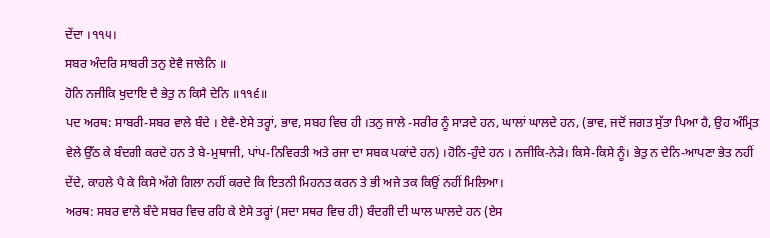ਦੇਂਦਾ ।੧੧੫।
ਸਬਰ ਅੰਦਰਿ ਸਾਬਰੀ ਤਨੁ ਏਵੈ ਜਾਲੇਨਿ ॥
ਹੋਨਿ ਨਜੀਕਿ ਖੁਦਾਇ ਦੈ ਭੇਤੁ ਨ ਕਿਸੈ ਦੇਨਿ ॥੧੧੬॥
ਪਦ ਅਰਥ: ਸਾਬਰੀ-ਸਬਰ ਵਾਲੇ ਬੰਦੇ । ਏਵੈ-ਏਸੇ ਤਰ੍ਹਾਂ, ਭਾਵ, ਸਬਹ ਵਿਚ ਹੀ ।ਤਨੁ ਜਾਲੇ -ਸਰੀਰ ਨੂੰ ਸਾੜਦੇ ਹਨ, ਘਾਲਾਂ ਘਾਲਦੇ ਹਨ, (ਭਾਵ, ਜਦੋਂ ਜਗਤ ਸੁੱਤਾ ਪਿਆ ਹੈ, ਉਹ ਅੰਮ੍ਰਿਤ ਵੇਲੇ ਉੱਠ ਕੇ ਬੰਦਗੀ ਕਰਦੇ ਹਨ ਤੇ ਬੇ-ਮੁਥਾਜੀ, ਪਾਂਪ-ਨਿਵਿਰਤੀ ਅਤੇ ਰਜਾ ਦਾ ਸਬਕ ਪਕਾਂਦੇ ਹਨ) ।ਹੋਨਿ-ਹੁੰਦੇ ਹਨ । ਨਜੀਕਿ-ਨੇੜੇ। ਕਿਸੇ-ਕਿਸੇ ਨੂੰ। ਭੇਤੁ ਨ ਦੇਨਿ-ਆਪਣਾ ਭੇਤ ਨਹੀਂ ਦੇਂਦੇ, ਕਾਹਲੇ ਪੈ ਕੇ ਕਿਸੇ ਅੱਗੇ ਗਿਲਾ ਨਹੀਂ ਕਰਦੇ ਕਿ ਇਤਨੀ ਮਿਹਨਤ ਕਰਨ ਤੇ ਭੀ ਅਜੇ ਤਕ ਕਿਉਂ ਨਹੀਂ ਮਿਲਿਆ।
ਅਰਥ: ਸਬਰ ਵਾਲੇ ਬੰਦੇ ਸਬਰ ਵਿਚ ਰਹਿ ਕੇ ਏਸੇ ਤਰ੍ਹਾਂ (ਸਦਾ ਸਥਰ ਵਿਚ ਹੀ) ਬੰਦਗੀ ਦੀ ਘਾਲ ਘਾਲਦੇ ਹਨ (ਏਸ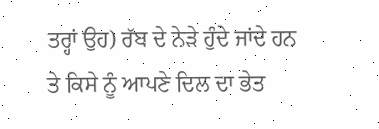ਤਰ੍ਹਾਂ ਉਹ) ਰੱਬ ਦੇ ਨੇੜੇ ਹੁੰਦੇ ਜਾਂਦੇ ਹਨ ਤੇ ਕਿਸੇ ਨੂੰ ਆਪਣੇ ਦਿਲ ਦਾ ਭੇਤ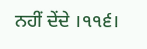ਨਹੀਂ ਦੇਂਦੇ ।੧੧੬।